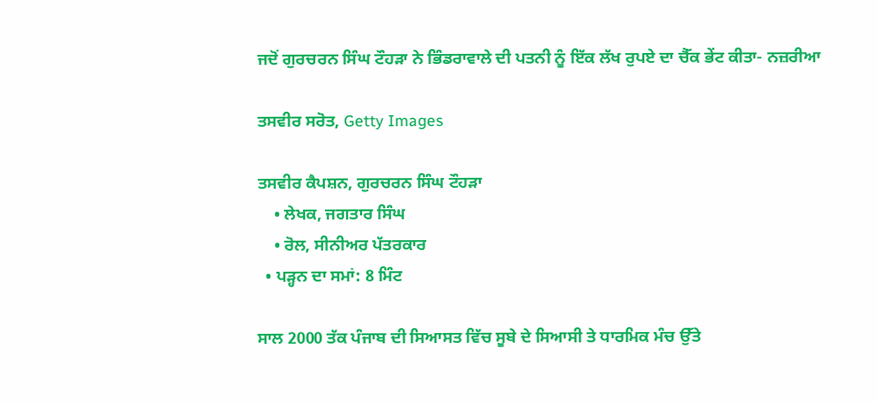ਜਦੋਂ ਗੁਰਚਰਨ ਸਿੰਘ ਟੌਹੜਾ ਨੇ ਭਿੰਡਰਾਵਾਲੇ ਦੀ ਪਤਨੀ ਨੂੰ ਇੱਕ ਲੱਖ ਰੁਪਏ ਦਾ ਚੈੱਕ ਭੇਂਟ ਕੀਤਾ- ਨਜ਼ਰੀਆ

ਤਸਵੀਰ ਸਰੋਤ, Getty Images

ਤਸਵੀਰ ਕੈਪਸ਼ਨ, ਗੁਰਚਰਨ ਸਿੰਘ ਟੌਹੜਾ
    • ਲੇਖਕ, ਜਗਤਾਰ ਸਿੰਘ
    • ਰੋਲ, ਸੀਨੀਅਰ ਪੱਤਰਕਾਰ
  • ਪੜ੍ਹਨ ਦਾ ਸਮਾਂ: 8 ਮਿੰਟ

ਸਾਲ 2000 ਤੱਕ ਪੰਜਾਬ ਦੀ ਸਿਆਸਤ ਵਿੱਚ ਸੂਬੇ ਦੇ ਸਿਆਸੀ ਤੇ ਧਾਰਮਿਕ ਮੰਚ ਉੱਤੇ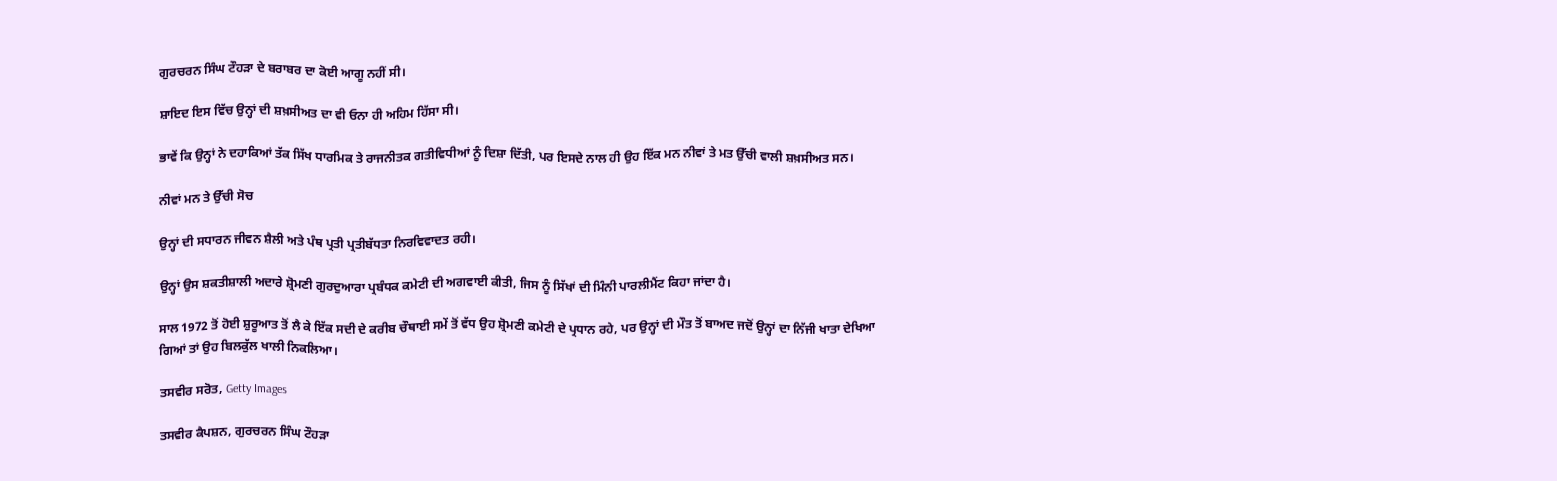ਗੁਰਚਰਨ ਸਿੰਘ ਟੌਹੜਾ ਦੇ ਬਰਾਬਰ ਦਾ ਕੋਈ ਆਗੂ ਨਹੀਂ ਸੀ।

ਸ਼ਾਇਦ ਇਸ ਵਿੱਚ ਉਨ੍ਹਾਂ ਦੀ ਸ਼ਖ਼ਸੀਅਤ ਦਾ ਵੀ ਓਨਾ ਹੀ ਅਹਿਮ ਹਿੱਸਾ ਸੀ।

ਭਾਵੇਂ ਕਿ ਉਨ੍ਹਾਂ ਨੇ ਦਹਾਕਿਆਂ ਤੱਕ ਸਿੱਖ ਧਾਰਮਿਕ ਤੇ ਰਾਜਨੀਤਕ ਗਤੀਵਿਧੀਆਂ ਨੂੰ ਦਿਸ਼ਾ ਦਿੱਤੀ, ਪਰ ਇਸਦੇ ਨਾਲ ਹੀ ਉਹ ਇੱਕ ਮਨ ਨੀਵਾਂ ਤੇ ਮਤ ਉੱਚੀ ਵਾਲੀ ਸ਼ਖ਼ਸੀਅਤ ਸਨ।

ਨੀਵਾਂ ਮਨ ਤੇ ਉੱਚੀ ਸੋਚ

ਉਨ੍ਹਾਂ ਦੀ ਸਧਾਰਨ ਜੀਵਨ ਸ਼ੈਲੀ ਅਤੇ ਪੰਥ ਪ੍ਰਤੀ ਪ੍ਰਤੀਬੱਧਤਾ ਨਿਰਵਿਵਾਦਤ ਰਹੀ।

ਉਨ੍ਹਾਂ ਉਸ ਸ਼ਕਤੀਸ਼ਾਲੀ ਅਦਾਰੇ ਸ਼੍ਰੋਮਣੀ ਗੁਰਦੁਆਰਾ ਪ੍ਰਬੰਧਕ ਕਮੇਟੀ ਦੀ ਅਗਵਾਈ ਕੀਤੀ, ਜਿਸ ਨੂੰ ਸਿੱਖਾਂ ਦੀ ਮਿੰਨੀ ਪਾਰਲੀਮੈਂਟ ਕਿਹਾ ਜਾਂਦਾ ਹੈ।

ਸਾਲ 1972 ਤੋਂ ਹੋਈ ਸ਼ੁਰੂਆਤ ਤੋਂ ਲੈ ਕੇ ਇੱਕ ਸਦੀ ਦੇ ਕਰੀਬ ਚੌਥਾਈ ਸਮੇਂ ਤੋਂ ਵੱਧ ਉਹ ਸ਼੍ਰੋਮਣੀ ਕਮੇਟੀ ਦੇ ਪ੍ਰਧਾਨ ਰਹੇ, ਪਰ ਉਨ੍ਹਾਂ ਦੀ ਮੌਤ ਤੋਂ ਬਾਅਦ ਜਦੋਂ ਉਨ੍ਹਾਂ ਦਾ ਨਿੱਜੀ ਖਾਤਾ ਦੇਖਿਆ ਗਿਆਂ ਤਾਂ ਉਹ ਬਿਲਕੁੱਲ ਖਾਲੀ ਨਿਕਲਿਆ।

ਤਸਵੀਰ ਸਰੋਤ, Getty Images

ਤਸਵੀਰ ਕੈਪਸ਼ਨ, ਗੁਰਚਰਨ ਸਿੰਘ ਟੌਹੜਾ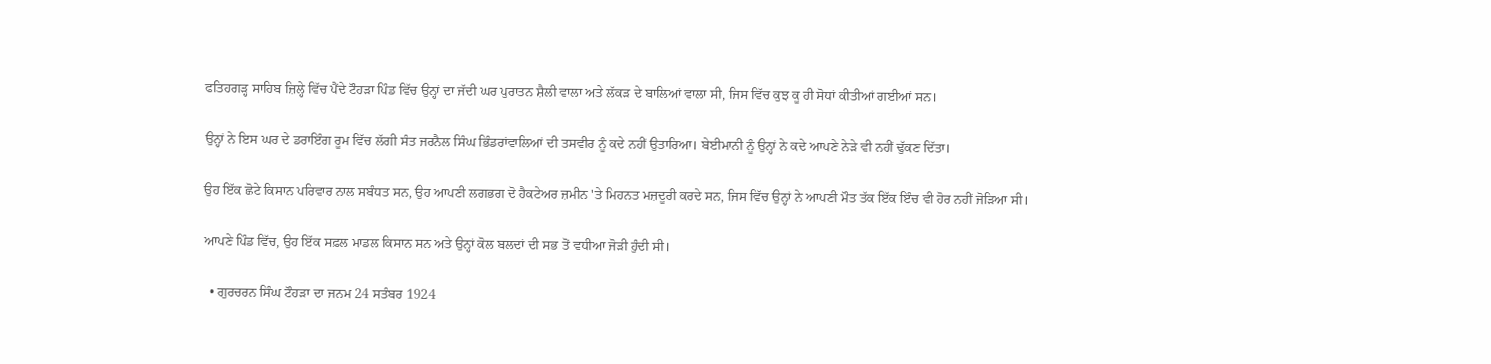ਫਤਿਹਗੜ੍ਹ ਸਾਹਿਬ ਜ਼ਿਲ੍ਹੇ ਵਿੱਚ ਪੈਂਦੇ ਟੌਹੜਾ ਪਿੰਡ ਵਿੱਚ ਉਨ੍ਹਾਂ ਦਾ ਜੱਦੀ ਘਰ ਪੁਰਾਤਨ ਸ਼ੈਲੀ ਵਾਲਾ ਅਤੇ ਲੱਕੜ ਦੇ ਬਾਲਿਆਂ ਵਾਲਾ ਸੀ, ਜਿਸ ਵਿੱਚ ਕੁਝ ਕੂ ਹੀ ਸੋਧਾਂ ਕੀਤੀਆਂ ਗਈਆਂ ਸਨ।

ਉਨ੍ਹਾਂ ਨੇ ਇਸ ਘਰ ਦੇ ਡਰਾਇੰਗ ਰੂਮ ਵਿੱਚ ਲੱਗੀ ਸੰਤ ਜਰਨੈਲ ਸਿੰਘ ਭਿੰਡਰਾਂਵਾਲਿਆਂ ਦੀ ਤਸਵੀਰ ਨੂੰ ਕਦੇ ਨਹੀਂ ਉਤਾਰਿਆ। ਬੇਈਮਾਨੀ ਨੂੰ ਉਨ੍ਹਾਂ ਨੇ ਕਦੇ ਆਪਣੇ ਨੇੜੇ ਵੀ ਨਹੀਂ ਢੁੱਕਣ ਦਿੱਤਾ।

ਉਹ ਇੱਕ ਛੋਟੇ ਕਿਸਾਨ ਪਰਿਵਾਰ ਨਾਲ ਸਬੰਧਤ ਸਨ, ਉਹ ਆਪਣੀ ਲਗਭਗ ਦੋ ਹੈਕਟੇਅਰ ਜ਼ਮੀਨ 'ਤੇ ਮਿਹਨਤ ਮਜ਼ਦੂਰੀ ਕਰਦੇ ਸਨ, ਜਿਸ ਵਿੱਚ ਉਨ੍ਹਾਂ ਨੇ ਆਪਣੀ ਮੌਤ ਤੱਕ ਇੱਕ ਇੰਚ ਵੀ ਹੋਰ ਨਹੀਂ ਜੋੜਿਆ ਸੀ।

ਆਪਣੇ ਪਿੰਡ ਵਿੱਚ, ਉਹ ਇੱਕ ਸਫ਼ਲ ਮਾਡਲ ਕਿਸਾਨ ਸਨ ਅਤੇ ਉਨ੍ਹਾਂ ਕੋਲ ਬਲਦਾਂ ਦੀ ਸਭ ਤੋਂ ਵਧੀਆ ਜੋੜੀ ਹੁੰਦੀ ਸੀ।

  • ਗੁਰਚਰਨ ਸਿੰਘ ਟੌਹੜਾ ਦਾ ਜਨਮ 24 ਸਤੰਬਰ 1924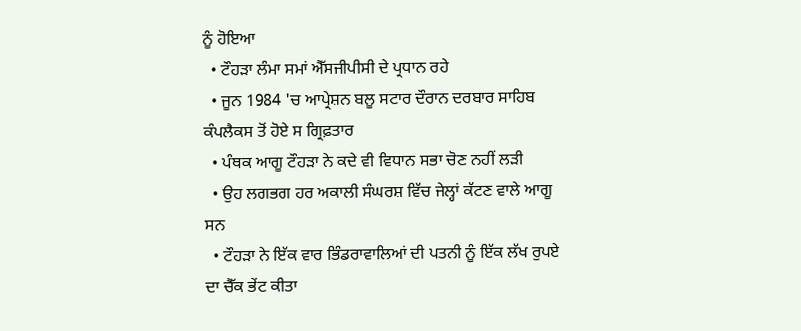ਨੂੰ ਹੋਇਆ
  • ਟੌਹੜਾ ਲੰਮਾ ਸਮਾਂ ਐੱਸਜੀਪੀਸੀ ਦੇ ਪ੍ਰਧਾਨ ਰਹੇ
  • ਜੂਨ 1984 'ਚ ਆਪ੍ਰੇਸ਼ਨ ਬਲੂ ਸਟਾਰ ਦੌਰਾਨ ਦਰਬਾਰ ਸਾਹਿਬ ਕੰਪਲੈਕਸ ਤੋਂ ਹੋਏ ਸ ਗ੍ਰਿਫ਼ਤਾਰ
  • ਪੰਥਕ ਆਗੂ ਟੌਹੜਾ ਨੇ ਕਦੇ ਵੀ ਵਿਧਾਨ ਸਭਾ ਚੋਣ ਨਹੀਂ ਲੜੀ
  • ਉਹ ਲਗਭਗ ਹਰ ਅਕਾਲੀ ਸੰਘਰਸ਼ ਵਿੱਚ ਜੇਲ੍ਹਾਂ ਕੱਟਣ ਵਾਲੇ ਆਗੂ ਸਨ
  • ਟੌਹੜਾ ਨੇ ਇੱਕ ਵਾਰ ਭਿੰਡਰਾਵਾਲਿਆਂ ਦੀ ਪਤਨੀ ਨੂੰ ਇੱਕ ਲੱਖ ਰੁਪਏ ਦਾ ਚੈੱਕ ਭੇਂਟ ਕੀਤਾ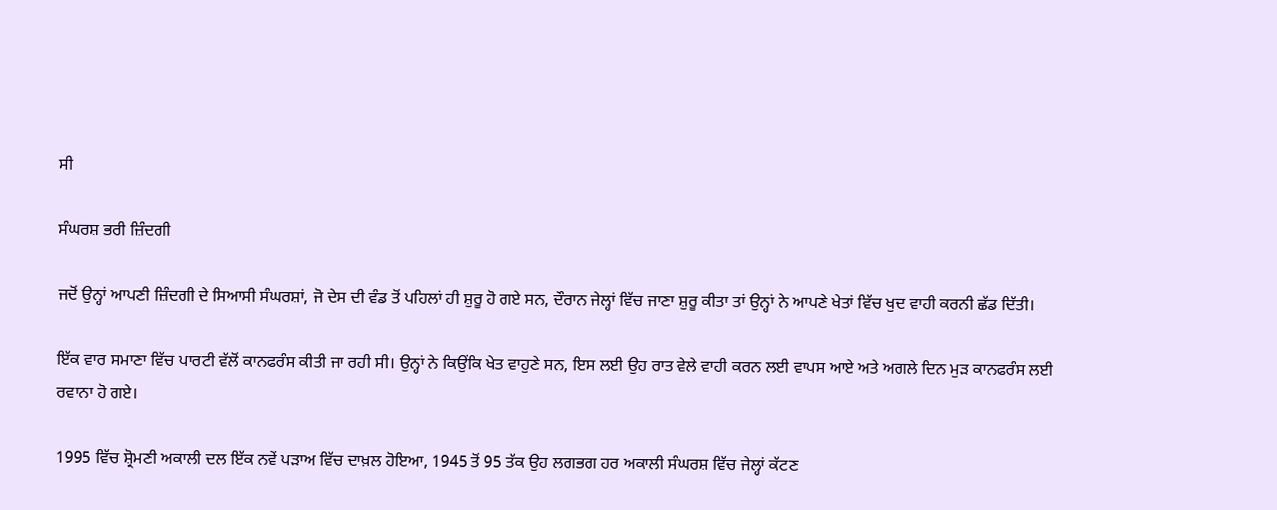ਸੀ

ਸੰਘਰਸ਼ ਭਰੀ ਜ਼ਿੰਦਗੀ

ਜਦੋਂ ਉਨ੍ਹਾਂ ਆਪਣੀ ਜ਼ਿੰਦਗੀ ਦੇ ਸਿਆਸੀ ਸੰਘਰਸ਼ਾਂ, ਜੋ ਦੇਸ ਦੀ ਵੰਡ ਤੋਂ ਪਹਿਲਾਂ ਹੀ ਸ਼ੁਰੂ ਹੋ ਗਏ ਸਨ, ਦੌਰਾਨ ਜੇਲ੍ਹਾਂ ਵਿੱਚ ਜਾਣਾ ਸ਼ੁਰੂ ਕੀਤਾ ਤਾਂ ਉਨ੍ਹਾਂ ਨੇ ਆਪਣੇ ਖੇਤਾਂ ਵਿੱਚ ਖੁਦ ਵਾਹੀ ਕਰਨੀ ਛੱਡ ਦਿੱਤੀ।

ਇੱਕ ਵਾਰ ਸਮਾਣਾ ਵਿੱਚ ਪਾਰਟੀ ਵੱਲੋਂ ਕਾਨਫਰੰਸ ਕੀਤੀ ਜਾ ਰਹੀ ਸੀ। ਉਨ੍ਹਾਂ ਨੇ ਕਿਉਂਕਿ ਖੇਤ ਵਾਹੁਣੇ ਸਨ, ਇਸ ਲਈ ਉਹ ਰਾਤ ਵੇਲੇ ਵਾਹੀ ਕਰਨ ਲਈ ਵਾਪਸ ਆਏ ਅਤੇ ਅਗਲੇ ਦਿਨ ਮੁੜ ਕਾਨਫਰੰਸ ਲਈ ਰਵਾਨਾ ਹੋ ਗਏ।

1995 ਵਿੱਚ ਸ਼੍ਰੋਮਣੀ ਅਕਾਲੀ ਦਲ ਇੱਕ ਨਵੇਂ ਪੜਾਅ ਵਿੱਚ ਦਾਖ਼ਲ ਹੋਇਆ, 1945 ਤੋਂ 95 ਤੱਕ ਉਹ ਲਗਭਗ ਹਰ ਅਕਾਲੀ ਸੰਘਰਸ਼ ਵਿੱਚ ਜੇਲ੍ਹਾਂ ਕੱਟਣ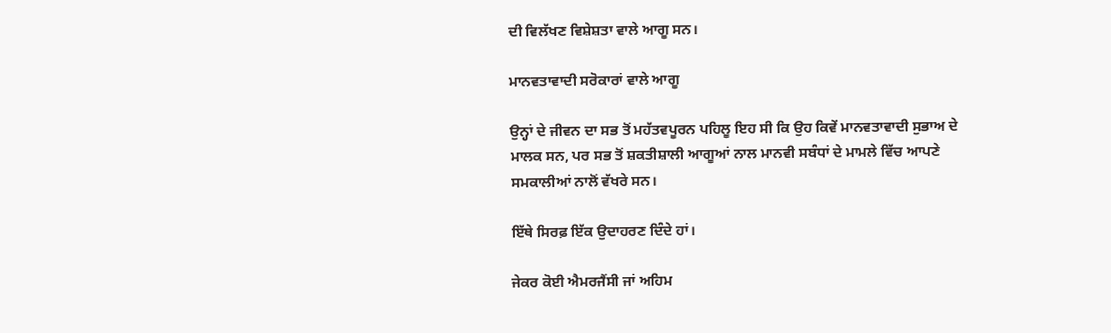ਦੀ ਵਿਲੱਖਣ ਵਿਸ਼ੇਸ਼ਤਾ ਵਾਲੇ ਆਗੂ ਸਨ।

ਮਾਨਵਤਾਵਾਦੀ ਸਰੋਕਾਰਾਂ ਵਾਲੇ ਆਗੂ

ਉਨ੍ਹਾਂ ਦੇ ਜੀਵਨ ਦਾ ਸਭ ਤੋਂ ਮਹੱਤਵਪੂਰਨ ਪਹਿਲੂ ਇਹ ਸੀ ਕਿ ਉਹ ਕਿਵੇਂ ਮਾਨਵਤਾਵਾਦੀ ਸੁਭਾਅ ਦੇ ਮਾਲਕ ਸਨ, ਪਰ ਸਭ ਤੋਂ ਸ਼ਕਤੀਸ਼ਾਲੀ ਆਗੂਆਂ ਨਾਲ ਮਾਨਵੀ ਸਬੰਧਾਂ ਦੇ ਮਾਮਲੇ ਵਿੱਚ ਆਪਣੇ ਸਮਕਾਲੀਆਂ ਨਾਲੋਂ ਵੱਖਰੇ ਸਨ।

ਇੱਥੇ ਸਿਰਫ਼ ਇੱਕ ਉਦਾਹਰਣ ਦਿੰਦੇ ਹਾਂ।

ਜੇਕਰ ਕੋਈ ਐਮਰਜੈਂਸੀ ਜਾਂ ਅਹਿਮ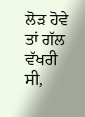ਲੋੜ ਹੋਵੇ ਤਾਂ ਗੱਲ ਵੱਖਰੀ ਸੀ,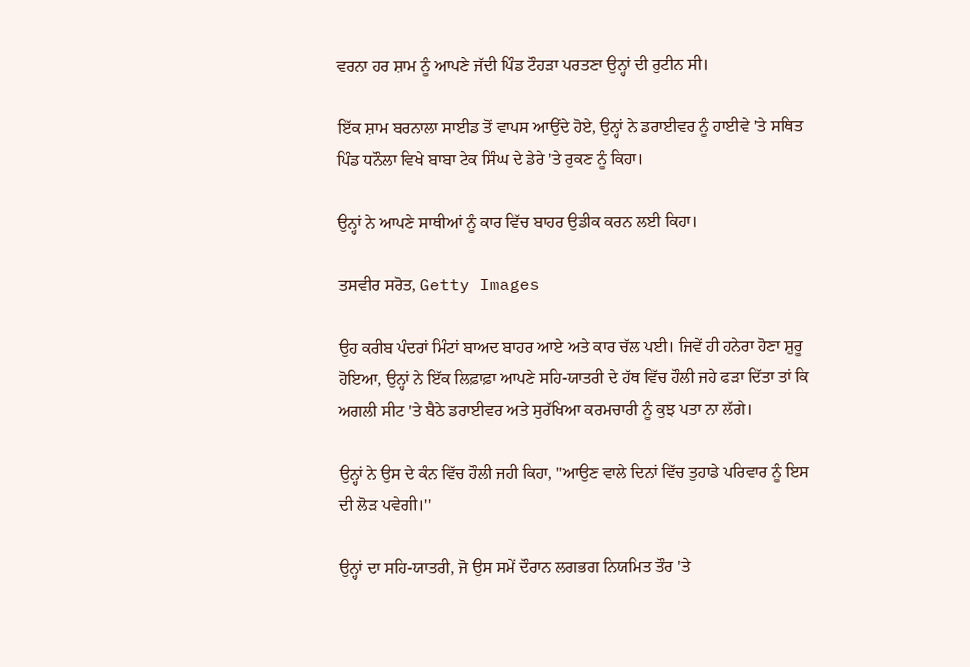ਵਰਨਾ ਹਰ ਸ਼ਾਮ ਨੂੰ ਆਪਣੇ ਜੱਦੀ ਪਿੰਡ ਟੌਹੜਾ ਪਰਤਣਾ ਉਨ੍ਹਾਂ ਦੀ ਰੁਟੀਨ ਸੀ।

ਇੱਕ ਸ਼ਾਮ ਬਰਨਾਲਾ ਸਾਈਡ ਤੋਂ ਵਾਪਸ ਆਉਂਦੇ ਹੋਏ, ਉਨ੍ਹਾਂ ਨੇ ਡਰਾਈਵਰ ਨੂੰ ਹਾਈਵੇ 'ਤੇ ਸਥਿਤ ਪਿੰਡ ਧਨੌਲਾ ਵਿਖੇ ਬਾਬਾ ਟੇਕ ਸਿੰਘ ਦੇ ਡੇਰੇ 'ਤੇ ਰੁਕਣ ਨੂੰ ਕਿਹਾ।

ਉਨ੍ਹਾਂ ਨੇ ਆਪਣੇ ਸਾਥੀਆਂ ਨੂੰ ਕਾਰ ਵਿੱਚ ਬਾਹਰ ਉਡੀਕ ਕਰਨ ਲਈ ਕਿਹਾ।

ਤਸਵੀਰ ਸਰੋਤ, Getty Images

ਉਹ ਕਰੀਬ ਪੰਦਰਾਂ ਮਿੰਟਾਂ ਬਾਅਦ ਬਾਹਰ ਆਏ ਅਤੇ ਕਾਰ ਚੱਲ ਪਈ। ਜਿਵੇਂ ਹੀ ਹਨੇਰਾ ਹੋਣਾ ਸ਼ੁਰੂ ਹੋਇਆ, ਉਨ੍ਹਾਂ ਨੇ ਇੱਕ ਲਿਫ਼ਾਫ਼ਾ ਆਪਣੇ ਸਹਿ-ਯਾਤਰੀ ਦੇ ਹੱਥ ਵਿੱਚ ਹੌਲੀ ਜਹੇ ਫੜਾ ਦਿੱਤਾ ਤਾਂ ਕਿ ਅਗਲੀ ਸੀਟ 'ਤੇ ਬੈਠੇ ਡਰਾਈਵਰ ਅਤੇ ਸੁਰੱਖਿਆ ਕਰਮਚਾਰੀ ਨੂੰ ਕੁਝ ਪਤਾ ਨਾ ਲੱਗੇ।

ਉਨ੍ਹਾਂ ਨੇ ਉਸ ਦੇ ਕੰਨ ਵਿੱਚ ਹੌਲੀ ਜਹੀ ਕਿਹਾ, "ਆਉਣ ਵਾਲੇ ਦਿਨਾਂ ਵਿੱਚ ਤੁਹਾਡੇ ਪਰਿਵਾਰ ਨੂੰ ਇਸ ਦੀ ਲੋੜ ਪਵੇਗੀ।''

ਉਨ੍ਹਾਂ ਦਾ ਸਹਿ-ਯਾਤਰੀ, ਜੋ ਉਸ ਸਮੇਂ ਦੌਰਾਨ ਲਗਭਗ ਨਿਯਮਿਤ ਤੌਰ 'ਤੇ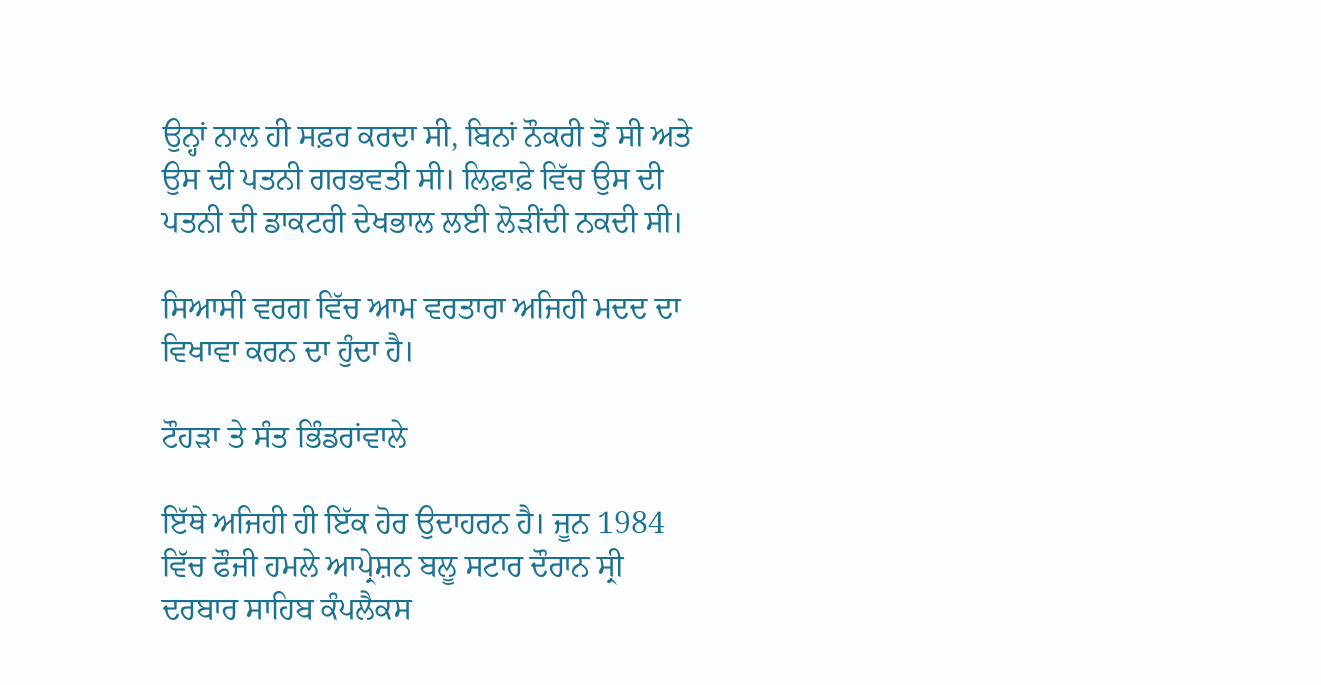ਉਨ੍ਹਾਂ ਨਾਲ ਹੀ ਸਫ਼ਰ ਕਰਦਾ ਸੀ, ਬਿਨਾਂ ਨੌਕਰੀ ਤੋਂ ਸੀ ਅਤੇ ਉਸ ਦੀ ਪਤਨੀ ਗਰਭਵਤੀ ਸੀ। ਲਿਫ਼ਾਫ਼ੇ ਵਿੱਚ ਉਸ ਦੀ ਪਤਨੀ ਦੀ ਡਾਕਟਰੀ ਦੇਖਭਾਲ ਲਈ ਲੋੜੀਂਦੀ ਨਕਦੀ ਸੀ।

ਸਿਆਸੀ ਵਰਗ ਵਿੱਚ ਆਮ ਵਰਤਾਰਾ ਅਜਿਹੀ ਮਦਦ ਦਾ ਵਿਖਾਵਾ ਕਰਨ ਦਾ ਹੁੰਦਾ ਹੈ।

ਟੌਹੜਾ ਤੇ ਸੰਤ ਭਿੰਡਰਾਂਵਾਲੇ

ਇੱਥੇ ਅਜਿਹੀ ਹੀ ਇੱਕ ਹੋਰ ਉਦਾਹਰਨ ਹੈ। ਜੂਨ 1984 ਵਿੱਚ ਫੌਜੀ ਹਮਲੇ ਆਪ੍ਰੇਸ਼ਨ ਬਲੂ ਸਟਾਰ ਦੌਰਾਨ ਸ੍ਰੀ ਦਰਬਾਰ ਸਾਹਿਬ ਕੰਪਲੈਕਸ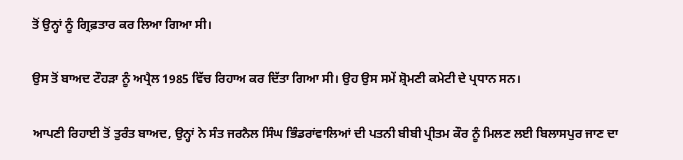ਤੋਂ ਉਨ੍ਹਾਂ ਨੂੰ ਗ੍ਰਿਫ਼ਤਾਰ ਕਰ ਲਿਆ ਗਿਆ ਸੀ।

ਉਸ ਤੋਂ ਬਾਅਦ ਟੌਹੜਾ ਨੂੰ ਅਪ੍ਰੈਲ 1985 ਵਿੱਚ ਰਿਹਾਅ ਕਰ ਦਿੱਤਾ ਗਿਆ ਸੀ। ਉਹ ਉਸ ਸਮੇਂ ਸ਼੍ਰੋਮਣੀ ਕਮੇਟੀ ਦੇ ਪ੍ਰਧਾਨ ਸਨ।

ਆਪਣੀ ਰਿਹਾਈ ਤੋਂ ਤੁਰੰਤ ਬਾਅਦ, ਉਨ੍ਹਾਂ ਨੇ ਸੰਤ ਜਰਨੈਲ ਸਿੰਘ ਭਿੰਡਰਾਂਵਾਲਿਆਂ ਦੀ ਪਤਨੀ ਬੀਬੀ ਪ੍ਰੀਤਮ ਕੌਰ ਨੂੰ ਮਿਲਣ ਲਈ ਬਿਲਾਸਪੁਰ ਜਾਣ ਦਾ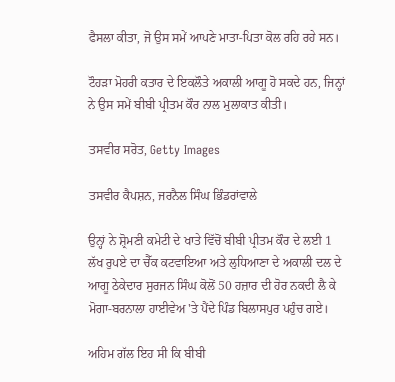ਫੈਸਲਾ ਕੀਤਾ, ਜੋ ਉਸ ਸਮੇਂ ਆਪਣੇ ਮਾਤਾ-ਪਿਤਾ ਕੋਲ ਰਹਿ ਰਹੇ ਸਨ।

ਟੌਹੜਾ ਮੋਹਰੀ ਕਤਾਰ ਦੇ ਇਕਲੌਤੇ ਅਕਾਲੀ ਆਗੂ ਹੋ ਸਕਦੇ ਹਨ, ਜਿਨ੍ਹਾਂ ਨੇ ਉਸ ਸਮੇਂ ਬੀਬੀ ਪ੍ਰੀਤਮ ਕੌਰ ਨਾਲ ਮੁਲਾਕਾਤ ਕੀਤੀ।

ਤਸਵੀਰ ਸਰੋਤ, Getty Images

ਤਸਵੀਰ ਕੈਪਸ਼ਨ, ਜਰਨੈਲ ਸਿੰਘ ਭਿੰਡਰਾਂਵਾਲੇ

ਉਨ੍ਹਾਂ ਨੇ ਸ਼੍ਰੋਮਣੀ ਕਮੇਟੀ ਦੇ ਖਾਤੇ ਵਿੱਚੋਂ ਬੀਬੀ ਪ੍ਰੀਤਮ ਕੌਰ ਦੇ ਲਈ 1 ਲੱਖ ਰੁਪਏ ਦਾ ਚੈੱਕ ਕਟਵਾਇਆ ਅਤੇ ਲੁਧਿਆਣਾ ਦੇ ਅਕਾਲੀ ਦਲ ਦੇ ਆਗੂ ਠੇਕੇਦਾਰ ਸੁਰਜਨ ਸਿੰਘ ਕੋਲੋਂ 50 ਹਜ਼ਾਰ ਦੀ ਹੋਰ ਨਕਦੀ ਲੈ ਕੇ ਮੋਗਾ-ਬਰਨਾਲਾ ਹਾਈਵੇਅ 'ਤੇ ਪੈਂਦੇ ਪਿੰਡ ਬਿਲਾਸਪੁਰ ਪਹੁੰਚ ਗਏ।

ਅਹਿਮ ਗੱਲ ਇਹ ਸੀ ਕਿ ਬੀਬੀ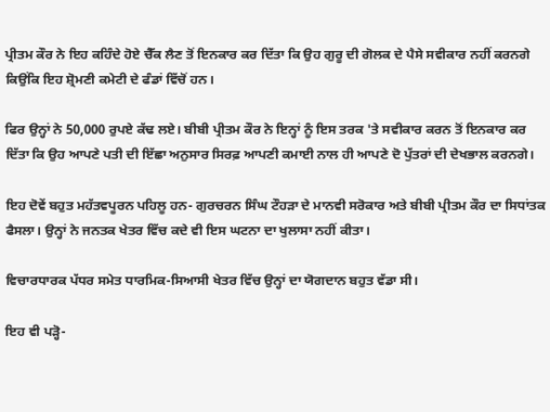ਪ੍ਰੀਤਮ ਕੌਰ ਨੇ ਇਹ ਕਹਿੰਦੇ ਹੋਏ ਚੈੱਕ ਲੈਣ ਤੋਂ ਇਨਕਾਰ ਕਰ ਦਿੱਤਾ ਕਿ ਉਹ ਗੁਰੂ ਦੀ ਗੋਲਕ ਦੇ ਪੈਸੇ ਸਵੀਕਾਰ ਨਹੀਂ ਕਰਨਗੇ ਕਿਉਂਕਿ ਇਹ ਸ਼੍ਰੋਮਣੀ ਕਮੇਟੀ ਦੇ ਫੰਡਾਂ ਵਿੱਚੋਂ ਹਨ।

ਫਿਰ ਉਨ੍ਹਾਂ ਨੇ 50,000 ਰੁਪਏ ਕੱਢ ਲਏ। ਬੀਬੀ ਪ੍ਰੀਤਮ ਕੌਰ ਨੇ ਇਨ੍ਹਾਂ ਨੂੰ ਇਸ ਤਰਕ 'ਤੇ ਸਵੀਕਾਰ ਕਰਨ ਤੋਂ ਇਨਕਾਰ ਕਰ ਦਿੱਤਾ ਕਿ ਉਹ ਆਪਣੇ ਪਤੀ ਦੀ ਇੱਛਾ ਅਨੁਸਾਰ ਸਿਰਫ਼ ਆਪਣੀ ਕਮਾਈ ਨਾਲ ਹੀ ਆਪਣੇ ਦੋ ਪੁੱਤਰਾਂ ਦੀ ਦੇਖਭਾਲ ਕਰਨਗੇ।

ਇਹ ਦੋਵੇਂ ਬਹੁਤ ਮਹੱਤਵਪੂਰਨ ਪਹਿਲੂ ਹਨ- ਗੁਰਚਰਨ ਸਿੰਘ ਟੌਹੜਾ ਦੇ ਮਾਨਵੀ ਸਰੋਕਾਰ ਅਤੇ ਬੀਬੀ ਪ੍ਰੀਤਮ ਕੌਰ ਦਾ ਸਿਧਾਂਤਕ ਫੈਸਲਾ। ਉਨ੍ਹਾਂ ਨੇ ਜਨਤਕ ਖੇਤਰ ਵਿੱਚ ਕਦੇ ਵੀ ਇਸ ਘਟਨਾ ਦਾ ਖੁਲਾਸਾ ਨਹੀਂ ਕੀਤਾ।

ਵਿਚਾਰਧਾਰਕ ਪੱਧਰ ਸਮੇਤ ਧਾਰਮਿਕ-ਸਿਆਸੀ ਖੇਤਰ ਵਿੱਚ ਉਨ੍ਹਾਂ ਦਾ ਯੋਗਦਾਨ ਬਹੁਤ ਵੱਡਾ ਸੀ।

ਇਹ ਵੀ ਪੜ੍ਹੋ-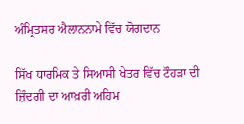ਅੰਮ੍ਰਿਤਸਰ ਐਲਾਨਨਾਮੇ ਵਿੱਚ ਯੋਗਦਾਨ

ਸਿੱਖ ਧਾਰਮਿਕ ਤੇ ਸਿਆਸੀ ਖੇਤਰ ਵਿੱਚ ਟੌਹੜਾ ਦੀ ਜ਼ਿੰਦਗੀ ਦਾ ਆਖ਼ਰੀ ਅਹਿਮ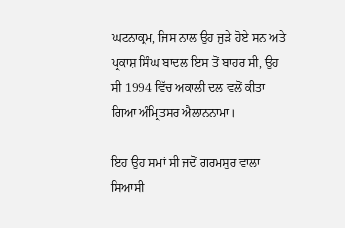ਘਟਨਾਕ੍ਰਮ, ਜਿਸ ਨਾਲ ਉਹ ਜੁੜੇ ਹੋਏ ਸਨ ਅਤੇ ਪ੍ਰਕਾਸ਼ ਸਿੰਘ ਬਾਦਲ ਇਸ ਤੋਂ ਬਾਹਰ ਸੀ, ਉਹ ਸੀ 1994 ਵਿੱਚ ਅਕਾਲੀ ਦਲ ਵਲੋਂ ਕੀਤਾ ਗਿਆ ਅੰਮ੍ਰਿਤਸਰ ਐਲਾਨਨਾਮਾ।

ਇਹ ਉਹ ਸਮਾਂ ਸੀ ਜਦੋਂ ਗਰਮਸੁਰ ਵਾਲਾ ਸਿਆਸੀ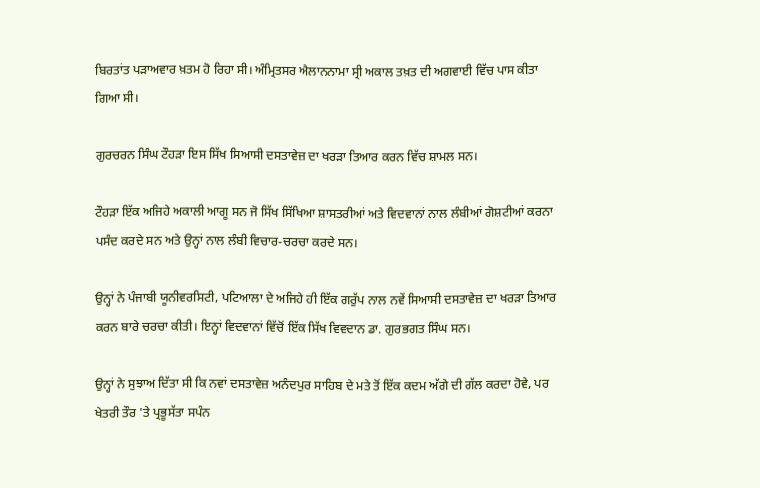ਬਿਰਤਾਂਤ ਪੜਾਅਵਾਰ ਖ਼ਤਮ ਹੋ ਰਿਹਾ ਸੀ। ਅੰਮ੍ਰਿਤਸਰ ਐਲਾਨਨਾਮਾ ਸ੍ਰੀ ਅਕਾਲ ਤਖ਼ਤ ਦੀ ਅਗਵਾਈ ਵਿੱਚ ਪਾਸ ਕੀਤਾ ਗਿਆ ਸੀ।

ਗੁਰਚਰਨ ਸਿੰਘ ਟੌਹੜਾ ਇਸ ਸਿੱਖ ਸਿਆਸੀ ਦਸਤਾਵੇਜ਼ ਦਾ ਖਰੜਾ ਤਿਆਰ ਕਰਨ ਵਿੱਚ ਸ਼ਾਮਲ ਸਨ।

ਟੌਹੜਾ ਇੱਕ ਅਜਿਹੇ ਅਕਾਲੀ ਆਗੂ ਸਨ ਜੋ ਸਿੱਖ ਸਿੱਖਿਆ ਸ਼ਾਸਤਰੀਆਂ ਅਤੇ ਵਿਦਵਾਨਾਂ ਨਾਲ ਲੰਬੀਆਂ ਗੋਸ਼ਟੀਆਂ ਕਰਨਾ ਪਸੰਦ ਕਰਦੇ ਸਨ ਅਤੇ ਉਨ੍ਹਾਂ ਨਾਲ ਲੰਬੀ ਵਿਚਾਰ-ਚਰਚਾ ਕਰਦੇ ਸਨ।

ਉਨ੍ਹਾਂ ਨੇ ਪੰਜਾਬੀ ਯੂਨੀਵਰਸਿਟੀ, ਪਟਿਆਲਾ ਦੇ ਅਜਿਹੇ ਹੀ ਇੱਕ ਗਰੁੱਪ ਨਾਲ ਨਵੇਂ ਸਿਆਸੀ ਦਸਤਾਵੇਜ਼ ਦਾ ਖਰੜਾ ਤਿਆਰ ਕਰਨ ਬਾਰੇ ਚਰਚਾ ਕੀਤੀ। ਇਨ੍ਹਾਂ ਵਿਦਵਾਨਾਂ ਵਿੱਚੋਂ ਇੱਕ ਸਿੱਖ ਵਿਵਦਾਨ ਡਾ. ਗੁਰਭਗਤ ਸਿੰਘ ਸਨ।

ਉਨ੍ਹਾਂ ਨੇ ਸੁਝਾਅ ਦਿੱਤਾ ਸੀ ਕਿ ਨਵਾਂ ਦਸਤਾਵੇਜ਼ ਅਨੰਦਪੁਰ ਸਾਹਿਬ ਦੇ ਮਤੇ ਤੋਂ ਇੱਕ ਕਦਮ ਅੱਗੇ ਦੀ ਗੱਲ ਕਰਦਾ ਹੋਵੇ, ਪਰ ਖੇਤਰੀ ਤੌਰ 'ਤੇ ਪ੍ਰਭੂਸੱਤਾ ਸਪੰਨ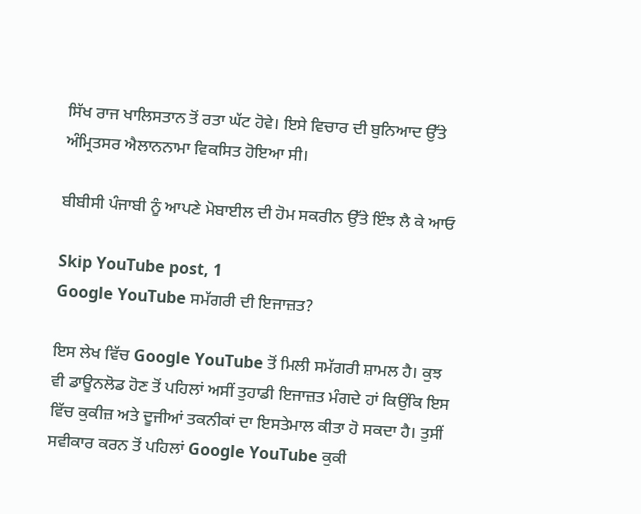ਸਿੱਖ ਰਾਜ ਖਾਲਿਸਤਾਨ ਤੋਂ ਰਤਾ ਘੱਟ ਹੋਵੇ। ਇਸੇ ਵਿਚਾਰ ਦੀ ਬੁਨਿਆਦ ਉੱਤੇ ਅੰਮ੍ਰਿਤਸਰ ਐਲਾਨਨਾਮਾ ਵਿਕਸਿਤ ਹੋਇਆ ਸੀ।

ਬੀਬੀਸੀ ਪੰਜਾਬੀ ਨੂੰ ਆਪਣੇ ਮੋਬਾਈਲ ਦੀ ਹੋਮ ਸਕਰੀਨ ਉੱਤੇ ਇੰਝ ਲੈ ਕੇ ਆਓ

Skip YouTube post, 1
Google YouTube ਸਮੱਗਰੀ ਦੀ ਇਜਾਜ਼ਤ?

ਇਸ ਲੇਖ ਵਿੱਚ Google YouTube ਤੋਂ ਮਿਲੀ ਸਮੱਗਰੀ ਸ਼ਾਮਲ ਹੈ। ਕੁਝ ਵੀ ਡਾਊਨਲੋਡ ਹੋਣ ਤੋਂ ਪਹਿਲਾਂ ਅਸੀਂ ਤੁਹਾਡੀ ਇਜਾਜ਼ਤ ਮੰਗਦੇ ਹਾਂ ਕਿਉਂਕਿ ਇਸ ਵਿੱਚ ਕੁਕੀਜ਼ ਅਤੇ ਦੂਜੀਆਂ ਤਕਨੀਕਾਂ ਦਾ ਇਸਤੇਮਾਲ ਕੀਤਾ ਹੋ ਸਕਦਾ ਹੈ। ਤੁਸੀਂ ਸਵੀਕਾਰ ਕਰਨ ਤੋਂ ਪਹਿਲਾਂ Google YouTube ਕੁਕੀ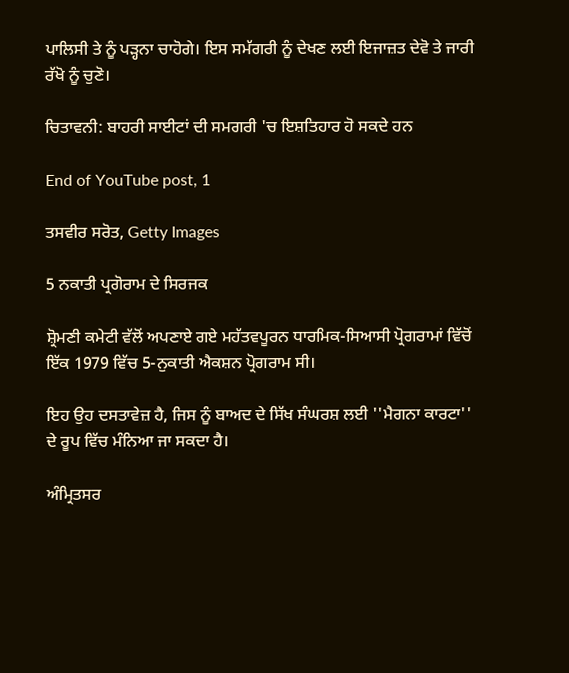ਪਾਲਿਸੀ ਤੇ ਨੂੰ ਪੜ੍ਹਨਾ ਚਾਹੋਗੇ। ਇਸ ਸਮੱਗਰੀ ਨੂੰ ਦੇਖਣ ਲਈ ਇਜਾਜ਼ਤ ਦੇਵੋ ਤੇ ਜਾਰੀ ਰੱਖੋ ਨੂੰ ਚੁਣੋ।

ਚਿਤਾਵਨੀ: ਬਾਹਰੀ ਸਾਈਟਾਂ ਦੀ ਸਮਗਰੀ 'ਚ ਇਸ਼ਤਿਹਾਰ ਹੋ ਸਕਦੇ ਹਨ

End of YouTube post, 1

ਤਸਵੀਰ ਸਰੋਤ, Getty Images

5 ਨਕਾਤੀ ਪ੍ਰਗੋਰਾਮ ਦੇ ਸਿਰਜਕ

ਸ਼੍ਰੋਮਣੀ ਕਮੇਟੀ ਵੱਲੋਂ ਅਪਣਾਏ ਗਏ ਮਹੱਤਵਪੂਰਨ ਧਾਰਮਿਕ-ਸਿਆਸੀ ਪ੍ਰੋਗਰਾਮਾਂ ਵਿੱਚੋਂ ਇੱਕ 1979 ਵਿੱਚ 5-ਨੁਕਾਤੀ ਐਕਸ਼ਨ ਪ੍ਰੋਗਰਾਮ ਸੀ।

ਇਹ ਉਹ ਦਸਤਾਵੇਜ਼ ਹੈ, ਜਿਸ ਨੂੰ ਬਾਅਦ ਦੇ ਸਿੱਖ ਸੰਘਰਸ਼ ਲਈ ''ਮੈਗਨਾ ਕਾਰਟਾ'' ਦੇ ਰੂਪ ਵਿੱਚ ਮੰਨਿਆ ਜਾ ਸਕਦਾ ਹੈ।

ਅੰਮ੍ਰਿਤਸਰ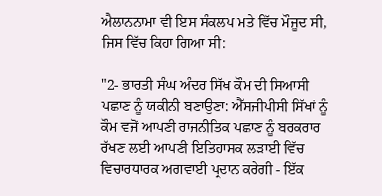ਐਲਾਨਨਾਮਾ ਵੀ ਇਸ ਸੰਕਲਪ ਮਤੇ ਵਿੱਚ ਮੌਜੂਦ ਸੀ, ਜਿਸ ਵਿੱਚ ਕਿਹਾ ਗਿਆ ਸੀ:

"2- ਭਾਰਤੀ ਸੰਘ ਅੰਦਰ ਸਿੱਖ ਕੌਮ ਦੀ ਸਿਆਸੀ ਪਛਾਣ ਨੂੰ ਯਕੀਨੀ ਬਣਾਉਣਾ: ਐੱਸਜੀਪੀਸੀ ਸਿੱਖਾਂ ਨੂੰ ਕੌਮ ਵਜੋਂ ਆਪਣੀ ਰਾਜਨੀਤਿਕ ਪਛਾਣ ਨੂੰ ਬਰਕਰਾਰ ਰੱਖਣ ਲਈ ਆਪਣੀ ਇਤਿਹਾਸਕ ਲੜਾਈ ਵਿੱਚ ਵਿਚਾਰਧਾਰਕ ਅਗਵਾਈ ਪ੍ਰਦਾਨ ਕਰੇਗੀ - ਇੱਕ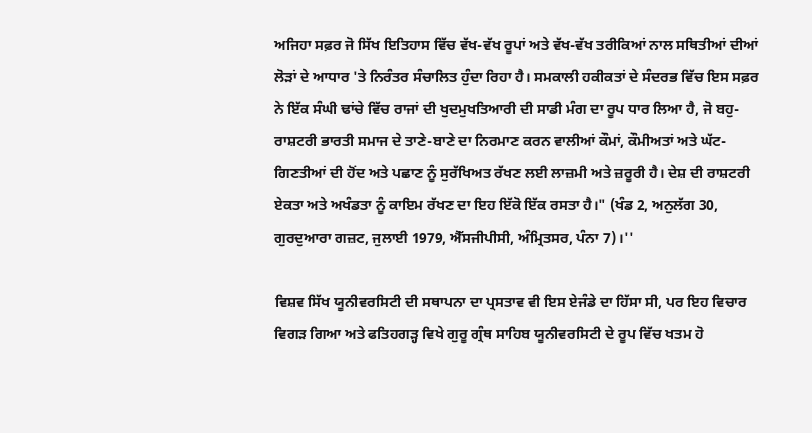ਅਜਿਹਾ ਸਫ਼ਰ ਜੋ ਸਿੱਖ ਇਤਿਹਾਸ ਵਿੱਚ ਵੱਖ-ਵੱਖ ਰੂਪਾਂ ਅਤੇ ਵੱਖ-ਵੱਖ ਤਰੀਕਿਆਂ ਨਾਲ ਸਥਿਤੀਆਂ ਦੀਆਂ ਲੋੜਾਂ ਦੇ ਆਧਾਰ 'ਤੇ ਨਿਰੰਤਰ ਸੰਚਾਲਿਤ ਹੁੰਦਾ ਰਿਹਾ ਹੈ। ਸਮਕਾਲੀ ਹਕੀਕਤਾਂ ਦੇ ਸੰਦਰਭ ਵਿੱਚ ਇਸ ਸਫ਼ਰ ਨੇ ਇੱਕ ਸੰਘੀ ਢਾਂਚੇ ਵਿੱਚ ਰਾਜਾਂ ਦੀ ਖੁਦਮੁਖਤਿਆਰੀ ਦੀ ਸਾਡੀ ਮੰਗ ਦਾ ਰੂਪ ਧਾਰ ਲਿਆ ਹੈ, ਜੋ ਬਹੁ-ਰਾਸ਼ਟਰੀ ਭਾਰਤੀ ਸਮਾਜ ਦੇ ਤਾਣੇ-ਬਾਣੇ ਦਾ ਨਿਰਮਾਣ ਕਰਨ ਵਾਲੀਆਂ ਕੌਮਾਂ, ਕੌਮੀਅਤਾਂ ਅਤੇ ਘੱਟ-ਗਿਣਤੀਆਂ ਦੀ ਹੋਂਦ ਅਤੇ ਪਛਾਣ ਨੂੰ ਸੁਰੱਖਿਅਤ ਰੱਖਣ ਲਈ ਲਾਜ਼ਮੀ ਅਤੇ ਜ਼ਰੂਰੀ ਹੈ। ਦੇਸ਼ ਦੀ ਰਾਸ਼ਟਰੀ ਏਕਤਾ ਅਤੇ ਅਖੰਡਤਾ ਨੂੰ ਕਾਇਮ ਰੱਖਣ ਦਾ ਇਹ ਇੱਕੋ ਇੱਕ ਰਸਤਾ ਹੈ।" (ਖੰਡ 2, ਅਨੁਲੱਗ 30, ਗੁਰਦੁਆਰਾ ਗਜ਼ਟ, ਜੁਲਾਈ 1979, ਐੱਸਜੀਪੀਸੀ, ਅੰਮ੍ਰਿਤਸਰ, ਪੰਨਾ 7)।''

ਵਿਸ਼ਵ ਸਿੱਖ ਯੂਨੀਵਰਸਿਟੀ ਦੀ ਸਥਾਪਨਾ ਦਾ ਪ੍ਰਸਤਾਵ ਵੀ ਇਸ ਏਜੰਡੇ ਦਾ ਹਿੱਸਾ ਸੀ, ਪਰ ਇਹ ਵਿਚਾਰ ਵਿਗੜ ਗਿਆ ਅਤੇ ਫਤਿਹਗੜ੍ਹ ਵਿਖੇ ਗੁਰੂ ਗ੍ਰੰਥ ਸਾਹਿਬ ਯੂਨੀਵਰਸਿਟੀ ਦੇ ਰੂਪ ਵਿੱਚ ਖਤਮ ਹੋ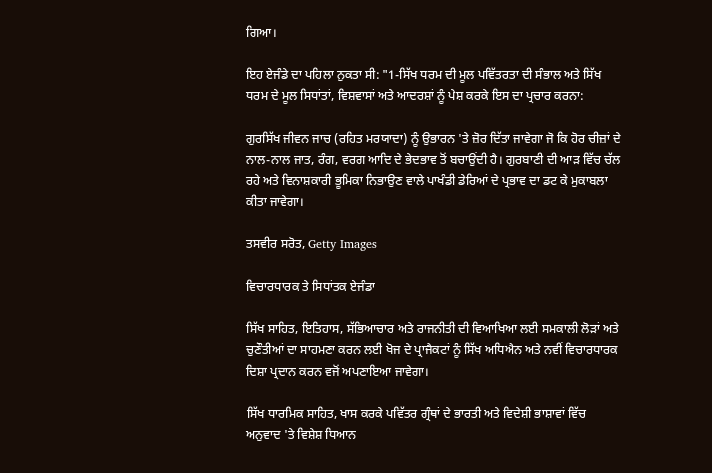ਗਿਆ।

ਇਹ ਏਜੰਡੇ ਦਾ ਪਹਿਲਾ ਨੁਕਤਾ ਸੀ: "1-ਸਿੱਖ ਧਰਮ ਦੀ ਮੂਲ ਪਵਿੱਤਰਤਾ ਦੀ ਸੰਭਾਲ ਅਤੇ ਸਿੱਖ ਧਰਮ ਦੇ ਮੂਲ ਸਿਧਾਂਤਾਂ, ਵਿਸ਼ਵਾਸਾਂ ਅਤੇ ਆਦਰਸ਼ਾਂ ਨੂੰ ਪੇਸ਼ ਕਰਕੇ ਇਸ ਦਾ ਪ੍ਰਚਾਰ ਕਰਨਾ:

ਗੁਰਸਿੱਖ ਜੀਵਨ ਜਾਚ (ਰਹਿਤ ਮਰਯਾਦਾ) ਨੂੰ ਉਭਾਰਨ 'ਤੇ ਜ਼ੋਰ ਦਿੱਤਾ ਜਾਵੇਗਾ ਜੋ ਕਿ ਹੋਰ ਚੀਜ਼ਾਂ ਦੇ ਨਾਲ-ਨਾਲ ਜਾਤ, ਰੰਗ, ਵਰਗ ਆਦਿ ਦੇ ਭੇਦਭਾਵ ਤੋਂ ਬਚਾਉਂਦੀ ਹੈ। ਗੁਰਬਾਣੀ ਦੀ ਆੜ ਵਿੱਚ ਚੱਲ ਰਹੇ ਅਤੇ ਵਿਨਾਸ਼ਕਾਰੀ ਭੂਮਿਕਾ ਨਿਭਾਉਣ ਵਾਲੇ ਪਾਖੰਡੀ ਡੇਰਿਆਂ ਦੇ ਪ੍ਰਭਾਵ ਦਾ ਡਟ ਕੇ ਮੁਕਾਬਲਾ ਕੀਤਾ ਜਾਵੇਗਾ।

ਤਸਵੀਰ ਸਰੋਤ, Getty Images

ਵਿਚਾਰਧਾਰਕ ਤੇ ਸਿਧਾਂਤਕ ਏਜੰਡਾ

ਸਿੱਖ ਸਾਹਿਤ, ਇਤਿਹਾਸ, ਸੱਭਿਆਚਾਰ ਅਤੇ ਰਾਜਨੀਤੀ ਦੀ ਵਿਆਖਿਆ ਲਈ ਸਮਕਾਲੀ ਲੋੜਾਂ ਅਤੇ ਚੁਣੌਤੀਆਂ ਦਾ ਸਾਹਮਣਾ ਕਰਨ ਲਈ ਖੋਜ ਦੇ ਪ੍ਰਾਜੈਕਟਾਂ ਨੂੰ ਸਿੱਖ ਅਧਿਐਨ ਅਤੇ ਨਵੀਂ ਵਿਚਾਰਧਾਰਕ ਦਿਸ਼ਾ ਪ੍ਰਦਾਨ ਕਰਨ ਵਜੋਂ ਅਪਣਾਇਆ ਜਾਵੇਗਾ।

ਸਿੱਖ ਧਾਰਮਿਕ ਸਾਹਿਤ, ਖਾਸ ਕਰਕੇ ਪਵਿੱਤਰ ਗ੍ਰੰਥਾਂ ਦੇ ਭਾਰਤੀ ਅਤੇ ਵਿਦੇਸ਼ੀ ਭਾਸ਼ਾਵਾਂ ਵਿੱਚ ਅਨੁਵਾਦ 'ਤੇ ਵਿਸ਼ੇਸ਼ ਧਿਆਨ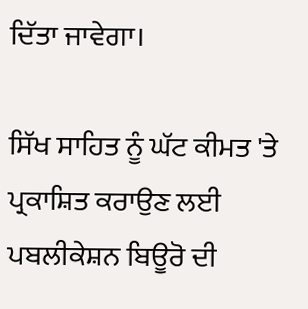ਦਿੱਤਾ ਜਾਵੇਗਾ।

ਸਿੱਖ ਸਾਹਿਤ ਨੂੰ ਘੱਟ ਕੀਮਤ 'ਤੇ ਪ੍ਰਕਾਸ਼ਿਤ ਕਰਾਉਣ ਲਈ ਪਬਲੀਕੇਸ਼ਨ ਬਿਊਰੋ ਦੀ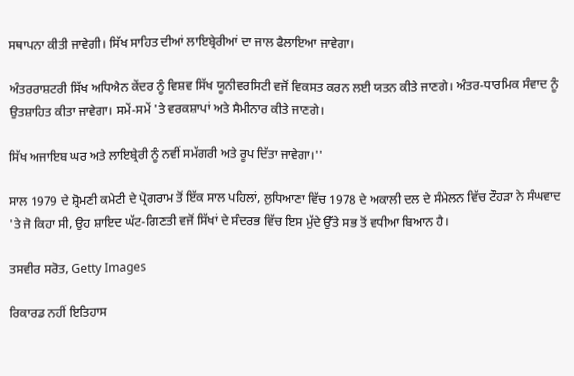ਸਥਾਪਨਾ ਕੀਤੀ ਜਾਵੇਗੀ। ਸਿੱਖ ਸਾਹਿਤ ਦੀਆਂ ਲਾਇਬ੍ਰੇਰੀਆਂ ਦਾ ਜਾਲ ਫੈਲਾਇਆ ਜਾਵੇਗਾ।

ਅੰਤਰਰਾਸ਼ਟਰੀ ਸਿੱਖ ਅਧਿਐਨ ਕੇਂਦਰ ਨੂੰ ਵਿਸ਼ਵ ਸਿੱਖ ਯੂਨੀਵਰਸਿਟੀ ਵਜੋਂ ਵਿਕਸਤ ਕਰਨ ਲਈ ਯਤਨ ਕੀਤੇ ਜਾਣਗੇ। ਅੰਤਰ-ਧਾਰਮਿਕ ਸੰਵਾਦ ਨੂੰ ਉਤਸ਼ਾਹਿਤ ਕੀਤਾ ਜਾਵੇਗਾ। ਸਮੇਂ-ਸਮੇਂ 'ਤੇ ਵਰਕਸ਼ਾਪਾਂ ਅਤੇ ਸੈਮੀਨਾਰ ਕੀਤੇ ਜਾਣਗੇ।

ਸਿੱਖ ਅਜਾਇਬ ਘਰ ਅਤੇ ਲਾਇਬ੍ਰੇਰੀ ਨੂੰ ਨਵੀਂ ਸਮੱਗਰੀ ਅਤੇ ਰੂਪ ਦਿੱਤਾ ਜਾਵੇਗਾ।''

ਸਾਲ 1979 ਦੇ ਸ਼੍ਰੋਮਣੀ ਕਮੇਟੀ ਦੇ ਪ੍ਰੋਗਰਾਮ ਤੋਂ ਇੱਕ ਸਾਲ ਪਹਿਲਾਂ, ਲੁਧਿਆਣਾ ਵਿੱਚ 1978 ਦੇ ਅਕਾਲੀ ਦਲ ਦੇ ਸੰਮੇਲਨ ਵਿੱਚ ਟੌਹੜਾ ਨੇ ਸੰਘਵਾਦ 'ਤੇ ਜੋ ਕਿਹਾ ਸੀ, ਉਹ ਸ਼ਾਇਦ ਘੱਟ-ਗਿਣਤੀ ਵਜੋਂ ਸਿੱਖਾਂ ਦੇ ਸੰਦਰਭ ਵਿੱਚ ਇਸ ਮੁੱਦੇ ਉੱਤੇ ਸਭ ਤੋਂ ਵਧੀਆ ਬਿਆਨ ਹੈ।

ਤਸਵੀਰ ਸਰੋਤ, Getty Images

ਰਿਕਾਰਡ ਨਹੀਂ ਇਤਿਹਾਸ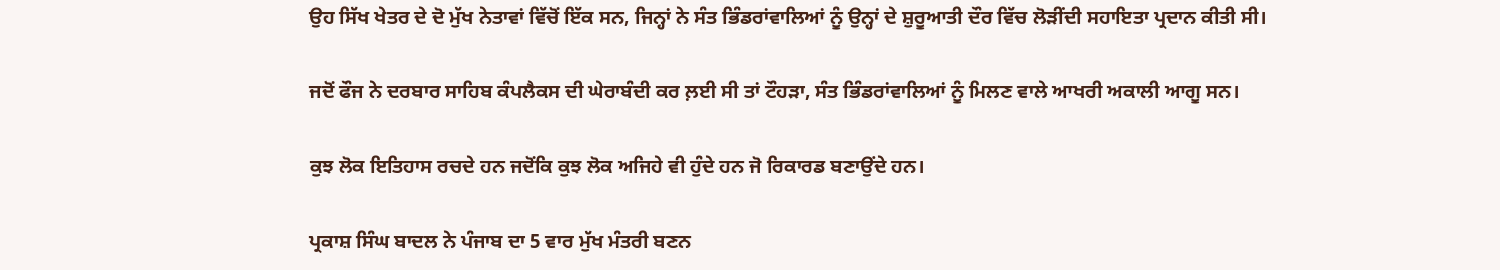ਉਹ ਸਿੱਖ ਖੇਤਰ ਦੇ ਦੋ ਮੁੱਖ ਨੇਤਾਵਾਂ ਵਿੱਚੋਂ ਇੱਕ ਸਨ, ਜਿਨ੍ਹਾਂ ਨੇ ਸੰਤ ਭਿੰਡਰਾਂਵਾਲਿਆਂ ਨੂੰ ਉਨ੍ਹਾਂ ਦੇ ਸ਼ੁਰੂਆਤੀ ਦੌਰ ਵਿੱਚ ਲੋੜੀਂਦੀ ਸਹਾਇਤਾ ਪ੍ਰਦਾਨ ਕੀਤੀ ਸੀ।

ਜਦੋਂ ਫੌਜ ਨੇ ਦਰਬਾਰ ਸਾਹਿਬ ਕੰਪਲੈਕਸ ਦੀ ਘੇਰਾਬੰਦੀ ਕਰ ਲ਼ਈ ਸੀ ਤਾਂ ਟੌਹੜਾ, ਸੰਤ ਭਿੰਡਰਾਂਵਾਲਿਆਂ ਨੂੰ ਮਿਲਣ ਵਾਲੇ ਆਖਰੀ ਅਕਾਲੀ ਆਗੂ ਸਨ।

ਕੁਝ ਲੋਕ ਇਤਿਹਾਸ ਰਚਦੇ ਹਨ ਜਦੋਂਕਿ ਕੁਝ ਲੋਕ ਅਜਿਹੇ ਵੀ ਹੁੰਦੇ ਹਨ ਜੋ ਰਿਕਾਰਡ ਬਣਾਉਂਦੇ ਹਨ।

ਪ੍ਰਕਾਸ਼ ਸਿੰਘ ਬਾਦਲ ਨੇ ਪੰਜਾਬ ਦਾ 5 ਵਾਰ ਮੁੱਖ ਮੰਤਰੀ ਬਣਨ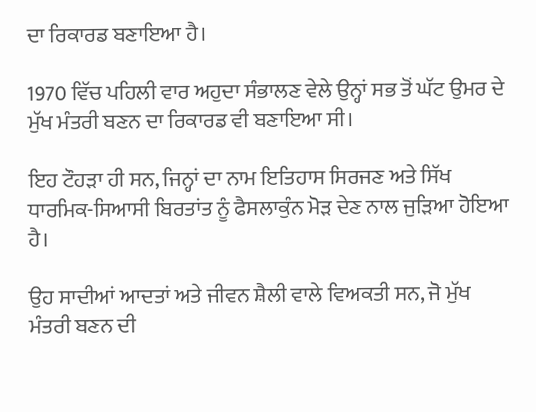ਦਾ ਰਿਕਾਰਡ ਬਣਾਇਆ ਹੈ।

1970 ਵਿੱਚ ਪਹਿਲੀ ਵਾਰ ਅਹੁਦਾ ਸੰਭਾਲਣ ਵੇਲੇ ਉਨ੍ਹਾਂ ਸਭ ਤੋਂ ਘੱਟ ਉਮਰ ਦੇ ਮੁੱਖ ਮੰਤਰੀ ਬਣਨ ਦਾ ਰਿਕਾਰਡ ਵੀ ਬਣਾਇਆ ਸੀ।

ਇਹ ਟੌਹੜਾ ਹੀ ਸਨ, ਜਿਨ੍ਹਾਂ ਦਾ ਨਾਮ ਇਤਿਹਾਸ ਸਿਰਜਣ ਅਤੇ ਸਿੱਖ ਧਾਰਮਿਕ-ਸਿਆਸੀ ਬਿਰਤਾਂਤ ਨੂੰ ਫੈਸਲਾਕੁੰਨ ਮੋੜ ਦੇਣ ਨਾਲ ਜੁੜਿਆ ਹੋਇਆ ਹੈ।

ਉਹ ਸਾਦੀਆਂ ਆਦਤਾਂ ਅਤੇ ਜੀਵਨ ਸ਼ੈਲੀ ਵਾਲੇ ਵਿਅਕਤੀ ਸਨ, ਜੋ ਮੁੱਖ ਮੰਤਰੀ ਬਣਨ ਦੀ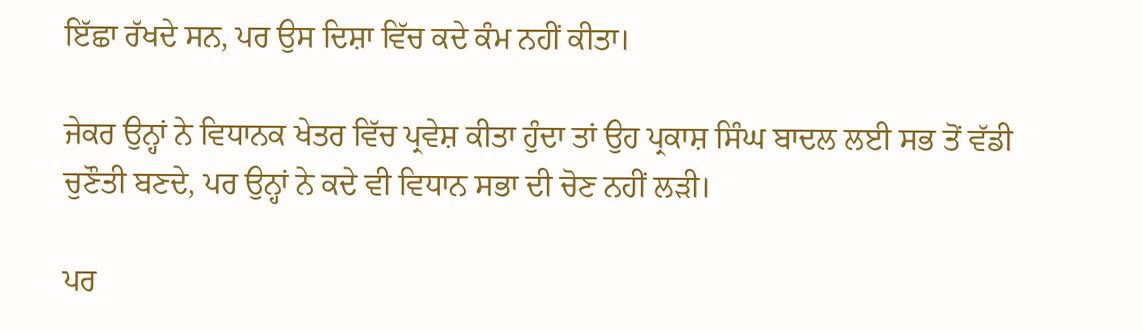ਇੱਛਾ ਰੱਖਦੇ ਸਨ, ਪਰ ਉਸ ਦਿਸ਼ਾ ਵਿੱਚ ਕਦੇ ਕੰਮ ਨਹੀਂ ਕੀਤਾ।

ਜੇਕਰ ਉਨ੍ਹਾਂ ਨੇ ਵਿਧਾਨਕ ਖੇਤਰ ਵਿੱਚ ਪ੍ਰਵੇਸ਼ ਕੀਤਾ ਹੁੰਦਾ ਤਾਂ ਉਹ ਪ੍ਰਕਾਸ਼ ਸਿੰਘ ਬਾਦਲ ਲਈ ਸਭ ਤੋਂ ਵੱਡੀ ਚੁਣੌਤੀ ਬਣਦੇ, ਪਰ ਉਨ੍ਹਾਂ ਨੇ ਕਦੇ ਵੀ ਵਿਧਾਨ ਸਭਾ ਦੀ ਚੋਣ ਨਹੀਂ ਲੜੀ।

ਪਰ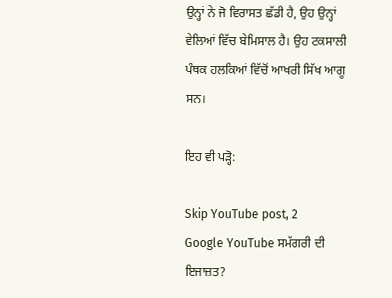ਉਨ੍ਹਾਂ ਨੇ ਜੋ ਵਿਰਾਸਤ ਛੱਡੀ ਹੈ, ਉਹ ਉਨ੍ਹਾਂ ਵੇਲਿਆਂ ਵਿੱਚ ਬੇਮਿਸਾਲ ਹੈ। ਉਹ ਟਕਸਾਲੀ ਪੰਥਕ ਹਲਕਿਆਂ ਵਿੱਚੋਂ ਆਖਰੀ ਸਿੱਖ ਆਗੂ ਸਨ।

ਇਹ ਵੀ ਪੜ੍ਹੋ:

Skip YouTube post, 2
Google YouTube ਸਮੱਗਰੀ ਦੀ ਇਜਾਜ਼ਤ?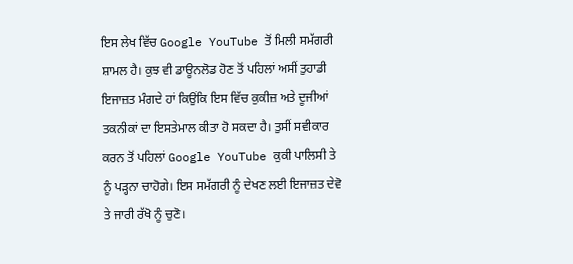ਇਸ ਲੇਖ ਵਿੱਚ Google YouTube ਤੋਂ ਮਿਲੀ ਸਮੱਗਰੀ ਸ਼ਾਮਲ ਹੈ। ਕੁਝ ਵੀ ਡਾਊਨਲੋਡ ਹੋਣ ਤੋਂ ਪਹਿਲਾਂ ਅਸੀਂ ਤੁਹਾਡੀ ਇਜਾਜ਼ਤ ਮੰਗਦੇ ਹਾਂ ਕਿਉਂਕਿ ਇਸ ਵਿੱਚ ਕੁਕੀਜ਼ ਅਤੇ ਦੂਜੀਆਂ ਤਕਨੀਕਾਂ ਦਾ ਇਸਤੇਮਾਲ ਕੀਤਾ ਹੋ ਸਕਦਾ ਹੈ। ਤੁਸੀਂ ਸਵੀਕਾਰ ਕਰਨ ਤੋਂ ਪਹਿਲਾਂ Google YouTube ਕੁਕੀ ਪਾਲਿਸੀ ਤੇ ਨੂੰ ਪੜ੍ਹਨਾ ਚਾਹੋਗੇ। ਇਸ ਸਮੱਗਰੀ ਨੂੰ ਦੇਖਣ ਲਈ ਇਜਾਜ਼ਤ ਦੇਵੋ ਤੇ ਜਾਰੀ ਰੱਖੋ ਨੂੰ ਚੁਣੋ।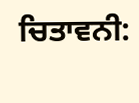ਚਿਤਾਵਨੀ: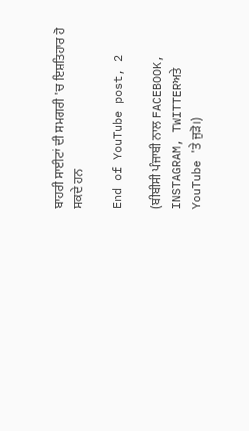ਬਾਹਰੀ ਸਾਈਟਾਂ ਦੀ ਸਮਗਰੀ 'ਚ ਇਸ਼ਤਿਹਾਰ ਹੋ ਸਕਦੇ ਹਨ

End of YouTube post, 2

(ਬੀਬੀਸੀ ਪੰਜਾਬੀ ਨਾਲ FACEBOOK, INSTAGRAM, TWITTERਅਤੇ YouTube 'ਤੇ ਜੁੜੋ।)